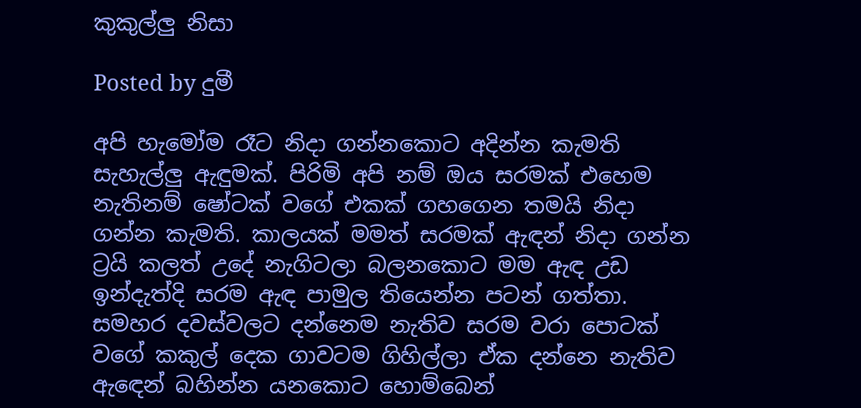කුකුල්ලු නිසා

Posted by දුමී

අපි හැමෝම රෑට නිදා ගන්නකොට අදින්න කැමති සැහැල්ලු ඇඳුමක්. පිරිමි අපි නම් ඔය සරමක් එහෙම නැතිනම් ෂෝටක් වගේ එකක් ගහගෙන තමයි නිදා ගන්න කැමති. කාලයක් මමත් සරමක් ඇඳන් නිදා ගන්න ට්‍රයි කලත් උදේ නැගිටලා බලනකොට මම ඇඳ උඩ ඉන්දැත්දි සරම ඇඳ පාමුල තියෙන්න පටන් ගත්තා. සමහර දවස්වලට දන්නෙම නැතිව සරම වරා පොටක් වගේ කකුල් දෙක ගාවටම ගිහිල්ලා ඒක දන්නෙ නැතිව ඇඳෙන් බහින්න යනකොට හොම්බෙන්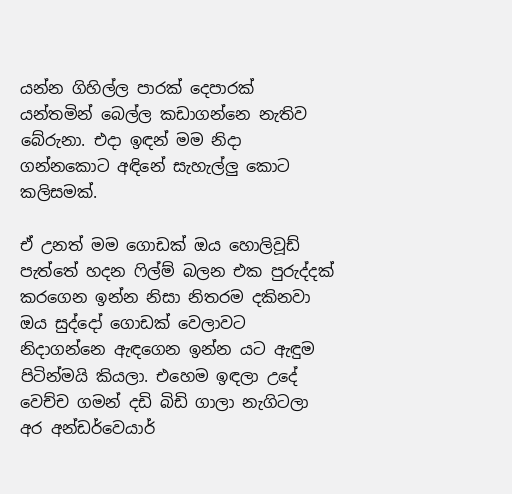යන්න ගිහිල්ල පාරක් දෙපාරක් යන්තමින් බෙල්ල කඩාගන්නෙ නැතිව බේරුනා. එදා ඉඳන් මම නිදා ගන්නකොට අඳිනේ සැහැල්ලු කොට කලිසමක්.

ඒ උනත් මම ගොඩක් ඔය හොලිවූඩ් පැත්තේ හදන ෆිල්ම් බලන එක පුරුද්දක් කරගෙන ඉන්න නිසා නිතරම දකිනවා ඔය සුද්දෝ ගොඩක් වෙලාවට නිදාගන්නෙ ඇඳගෙන ඉන්න යට ඇඳුම පිටින්මයි කියලා. එහෙම ඉඳලා උදේ වෙච්ච ගමන් දඩි බිඩි ගාලා නැගිටලා අර අන්ඩර්වෙයාර්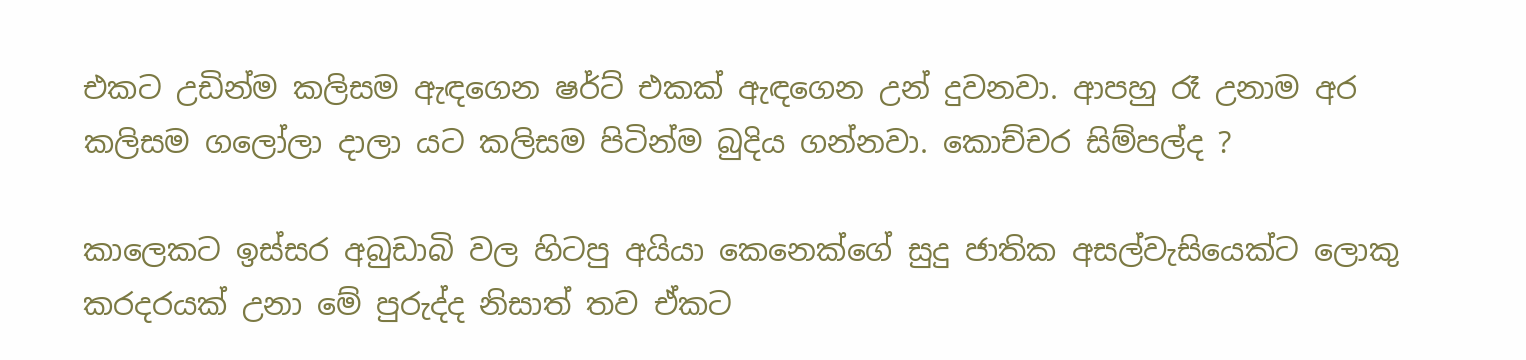එකට උඩින්ම කලිසම ඇඳගෙන ෂර්ට් එකක් ඇඳගෙන උන් දුවනවා. ආපහු රෑ උනාම අර කලිසම ගලෝලා දාලා යට කලිසම පිටින්ම බුදිය ගන්නවා. කොච්චර සිම්පල්ද ?

කාලෙකට ඉස්සර අබුඩාබි වල හිටපු අයියා කෙනෙක්ගේ සුදු ජාතික අසල්වැසියෙක්ට ලොකු කරදරයක් උනා මේ පුරුද්ද නිසාත් තව ඒකට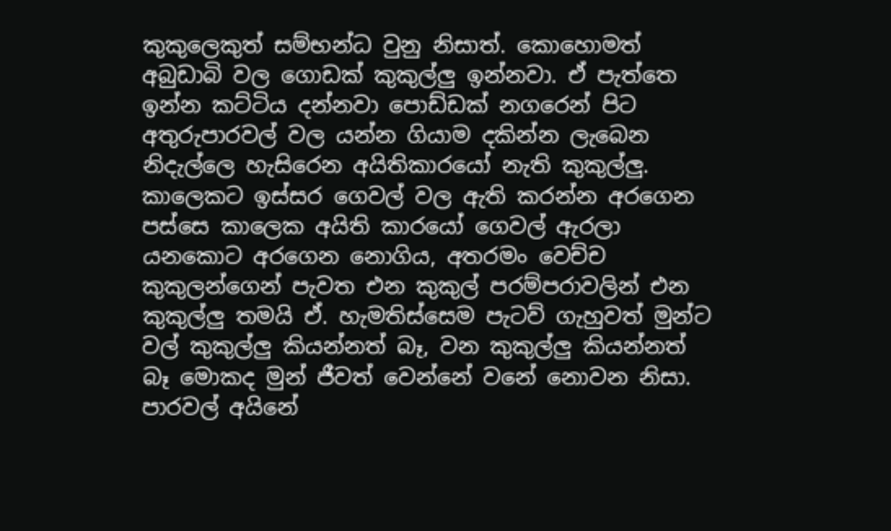කුකුලෙකුත් සම්භන්ධ වුනු නිසාත්. කොහොමත් අබුඩාබි වල ගොඩක් කුකුල්ලු ඉන්නවා. ඒ පැත්තෙ ඉන්න කට්ටිය දන්නවා පොඩ්ඩක් නගරෙන් පිට අතුරුපාරවල් වල යන්න ගියාම දකින්න ලැබෙන නිදැල්ලෙ හැසිරෙන අයිතිකාරයෝ නැති කුකුල්ලු. කාලෙකට ඉස්සර ගෙවල් වල ඇති කරන්න අරගෙන පස්සෙ කාලෙක අයිති කාරයෝ ගෙවල් ඇරලා යනකොට අරගෙන නොගිය, අතරමං වෙච්ච කුකුලන්ගෙන් පැවත එන කුකුල් පරම්පරාවලින් එන කුකුල්ලු තමයි ඒ. හැමතිස්සෙම පැටව් ගැහුවත් මුන්ට වල් කුකුල්ලු කියන්නත් බෑ, වන කුකුල්ලු කියන්නත් බෑ මොකද මුන් ජීවත් වෙන්නේ වනේ නොවන නිසා. පාරවල් අයිනේ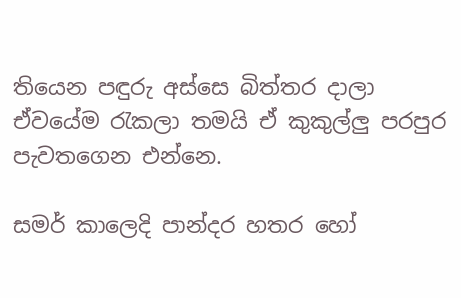තියෙන පඳුරු අස්සෙ බිත්තර දාලා ඒවයේම රැකලා තමයි ඒ කුකුල්ලු පරපුර පැවතගෙන එන්නෙ.

සමර් කාලෙදි පාන්දර හතර හෝ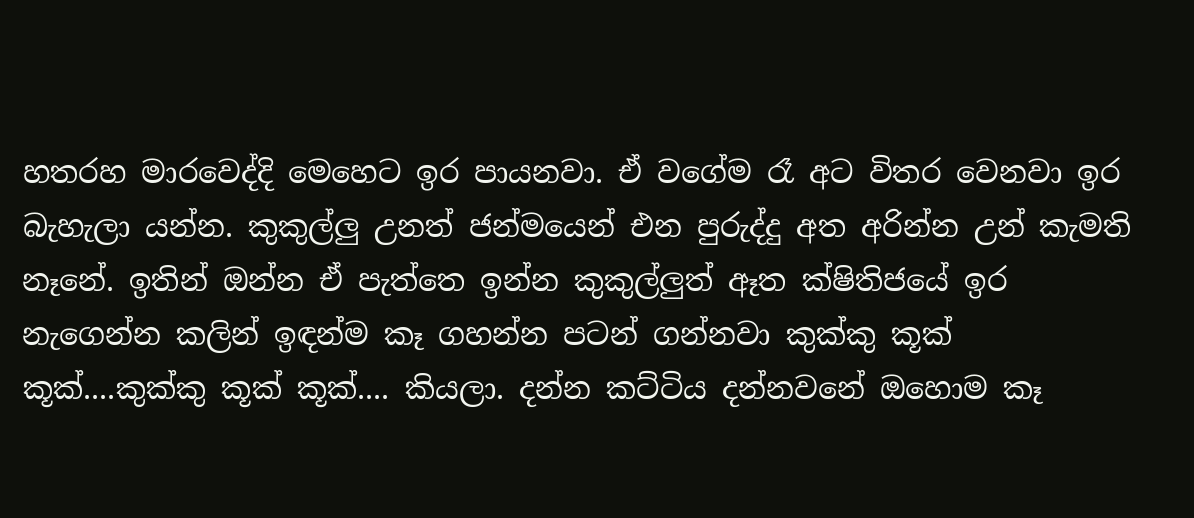හතරහ මාරවෙද්දි මෙහෙට ඉර පායනවා. ඒ වගේම රෑ අට විතර වෙනවා ඉර බැහැලා යන්න. කුකුල්ලු උනත් ජන්මයෙන් එන පුරුද්දු අත අරින්න උන් කැමති නෑනේ. ඉතින් ඔන්න ඒ පැත්තෙ ඉන්න කුකුල්ලුත් ඈත ක්ෂිතිජයේ ඉර නැගෙන්න කලින් ඉඳන්ම කෑ ගහන්න පටන් ගන්නවා කුක්කු කූක් කූක්....කුක්කු කූක් කූක්.... කියලා. දන්න කට්ටිය දන්නවනේ ඔහොම කෑ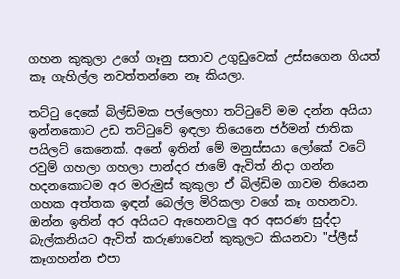ගහන කුකුලා උගේ ගෑනු සතාව උගුඩුවෙක් උස්සගෙන ගියත් කෑ ගැහිල්ල නවත්තන්නෙ නෑ කියලා.

තට්ටු දෙකේ බිල්ඩිමක පල්ලෙහා තට්ටුවේ මම දන්න අයියා ඉන්නකොට උඩ තට්ටුවේ ඉඳලා තියෙනෙ ජර්මන් ජාතික පයිලට් කෙනෙක්. අනේ ඉතින් මේ මනුස්සයා ලෝකේ වටේ රවුම් ගහලා ගහලා පාන්දර ජාමේ ඇවිත් නිදා ගන්න හදනකොටම අර මරුමුස් කුකුලා ඒ බිල්ඩිම ගාවම තියෙන ගහක අත්තක ඉඳන් බෙල්ල මිරිකලා වගේ කෑ ගහනවා. ඔන්න ඉතින් අර අයියට ඇහෙනවලු අර අසරණ සුද්දා බැල්කනියට ඇවිත් කරුණාවෙන් කුකුලට කියනවා "ප්ලීස් කෑගහන්න එපා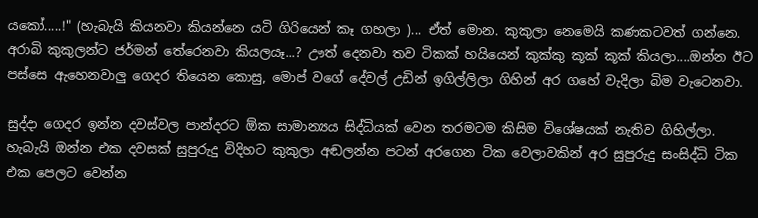යකෝ.....!" (හැබැයි කියනවා කියන්නෙ යටි ගිරියෙන් කෑ ගහලා )... ඒත් මොන. කුකුලා නෙමෙයි කණකටවත් ගන්නෙ. අරාබි කුකුලන්ට ජර්මන් තේරෙනවා කියලයෑ...? ඌත් දෙනවා තව ටිකක් හයියෙන් කුක්කු කූක් කූක් කියලා....ඔන්න ඊට පස්සෙ ඇහෙනවාලු ගෙදර තියෙන කොසු, මොප් වගේ දේවල් උඩින් ඉගිල්ලිලා ගිහින් අර ගහේ වැදිලා බිම වැටෙනවා.

සුද්දා ගෙදර ඉන්න දවස්වල පාන්දරට ඕක සාමාන්‍යය සිද්ධියක් වෙන තරමටම කිසිම විශේෂයක් නැතිව ගිහිල්ලා. හැබැයි ඔන්න එක දවසක් සුපුරුදු විදිහට කුකුලා අඬලන්න පටන් අරගෙන ටික වෙලාවකින් අර සුපුරුදු සංසිද්ධි ටික එක පෙලට වෙන්න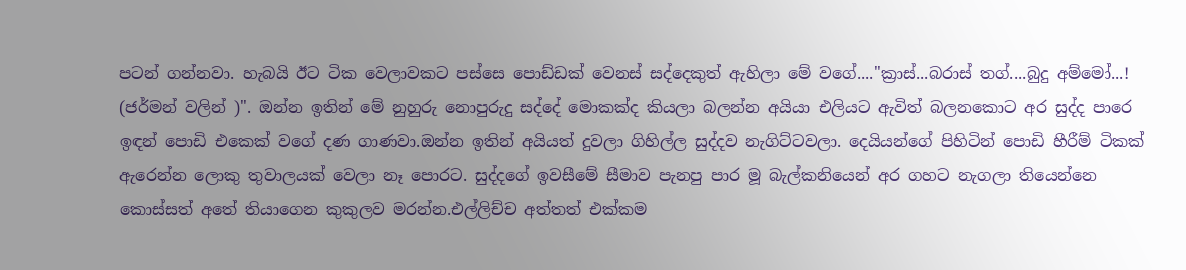පටන් ගන්නවා. හැබයි ඊට ටික වෙලාවකට පස්සෙ පොඩ්ඩක් වෙනස් සද්දෙකුත් ඇහිලා මේ වගේ...."ක්‍රාස්...බරාස් තග්....බුදු අම්මෝ...! (ජර්මන් වලින් )". ඔන්න ඉතින් මේ නුහුරු නොපුරුදු සද්දේ මොකක්ද කියලා බලන්න අයියා එලියට ඇවිත් බලනකොට අර සුද්ද පාරෙ ඉඳන් පොඩි එකෙක් වගේ දණ ගාණවා.ඔන්න ඉතින් අයියත් දුවලා ගිහිල්ල සුද්දව නැගිට්ටවලා. දෙයියන්ගේ පිහිටින් පොඩි හීරීම් ටිකක් ඇරෙන්න ලොකු තුවාලයක් වෙලා නෑ පොරට. සුද්දගේ ඉවසීමේ සීමාව පැනපු පාර මූ බැල්කනියෙන් අර ගහට නැගලා තියෙන්නෙ කොස්සත් අතේ තියාගෙන කුකුලව මරන්න.එල්ලිච්ච අත්තත් එක්කම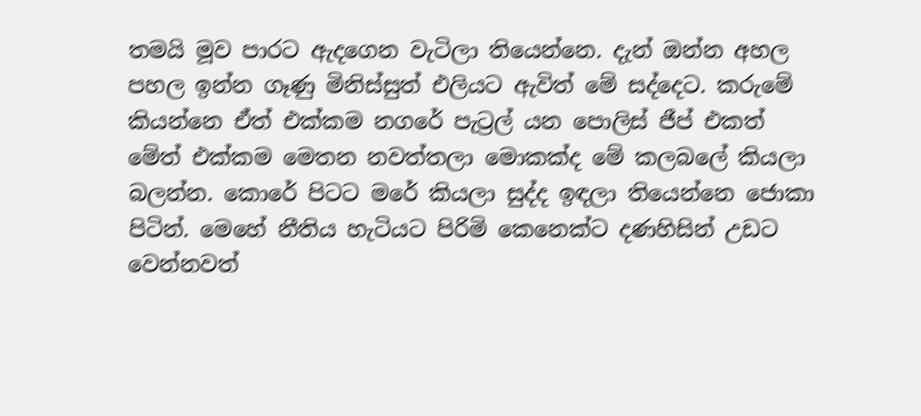තමයි මූව පාරට ඇදගෙන වැටිලා තියෙන්නෙ. දැන් ඔන්න අහල පහල ඉන්න ගෑණු මිනිස්සුත් එලියට ඇවිත් මේ සද්දෙට. කරුමේ කියන්නෙ ඒත් එක්කම නගරේ පැට්‍රල් යන පොලිස් ජීප් එකත් මේත් එක්කම මෙතන නවත්තලා මොකක්ද මේ කලබලේ කියලා බලන්න. කොරේ පිටට මරේ කියලා සුද්ද ඉඳලා තියෙන්නෙ ජොකා පිටින්. මෙහේ නීතිය හැටියට පිරිමි කෙනෙක්ට දණහිසින් උඩට වෙන්නවත්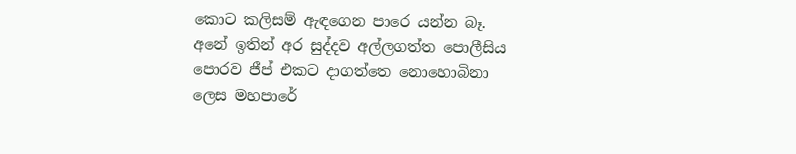කොට කලිසම් ඇඳගෙන පාරෙ යන්න බෑ. අනේ ඉතින් අර සුද්දව අල්ලගත්ත පොලීසිය පොරව ජීප් එකට දාගත්තෙ නොහොබිනා ලෙස මහපාරේ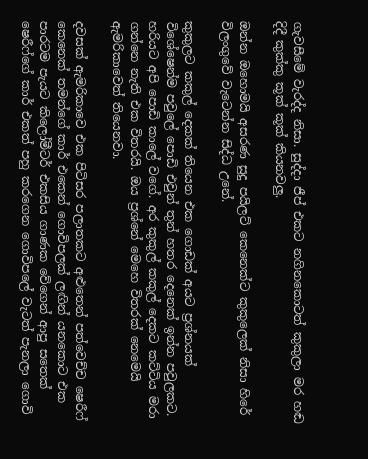ගැවසීමේ වැරද්ද නිසා. සුද්දා ජීප් එකට නගිනකොටත් කුකුලා මර හඬ දිදී කුක්කු කූක් කූක් කියනවලු.

ඔන්න ඔහොමයි අසරණ සුදු පයිලට් කෙනෙක්ට කුකුලෙක් නිසා හිරේ විලංගුවේ වැටෙන්න සිද්ධ උනේ.

කුකුලට කකුල් දෙකක් තියෙන එක ගොඩක් අයට ප්‍රශ්නයක් විශේෂෙන්ම පවුලේ පොඩි එවුන් තුන් හතර දෙනෙක් ඉන්න පවුලකට. හරියට අපි පොඩි කාලේ වගේ. අර කුකුල් කකුල් දෙකට කට්ටිය මරා ගන්නෙ නැති එක විතරයි. ඔය ප්‍රශ්නේ මෙහෙ විතරක් නෙමෙයි ඇමරිකාවෙත් තියෙනවා.

දවසක් ඇමරිකාවෙ එක පිටිසර පලාතකට අළුතෙන් පත්වෙච්ච ෂෙරීෆ් කෙනෙක් තමන්ගේ කාර් එකෙන් ගොවිපලක් ලඟින් යනකොට එක පාරටම පැයට කිලෝමීටර් එකසිය ගාණක වේගෙන් ආපු සතෙක් ෂෙරීෆ්ගේ කාර් එකත් පහු කරගෙන ගොවිපලේ වැටත් පැනලා ගොවි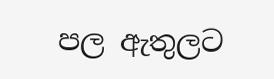පල ඇතුලට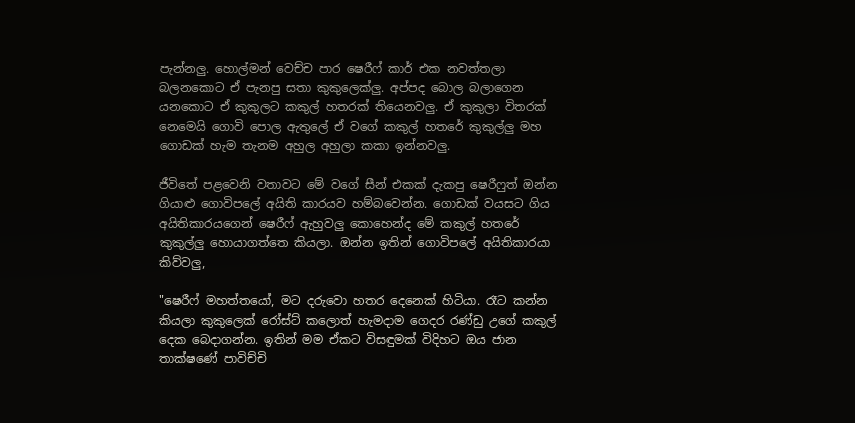පැන්නලු. හොල්මන් වෙච්ච පාර ෂෙරීෆ් කාර් එක නවත්තලා බලනකොට ඒ පැනපු සතා කුකුලෙක්ලු. අප්පද බොල බලාගෙන යනකොට ඒ කුකුලට කකුල් හතරක් තියෙනවලු. ඒ කුකුලා විතරක් නෙමෙයි ගොවි පොල ඇතුලේ ඒ වගේ කකුල් හතරේ කුකුල්ලු මහ ගොඩක් හැම තැනම අහුල අහුලා කකා ඉන්නවලු.

ජීවිතේ පළවෙනි වතාවට මේ වගේ සීන් එකක් දැකපු ෂෙරීෆුත් ඔන්න ගියාළු ගොවිපලේ අයිති කාරයව හම්බවෙන්න. ගොඩක් වයසට ගිය අයිතිකාරයගෙන් ෂෙරීෆ් ඇහුවලු කොහෙන්ද මේ කකුල් හතරේ කුකුල්ලු හොයාගත්තෙ කියලා. ඔන්න ඉතින් ගොවිපලේ අයිතිකාරයා කිව්වලු,

"ෂෙරීෆ් මහත්තයෝ, මට දරුවො හතර දෙනෙක් හිටියා. රෑට කන්න කියලා කුකුලෙක් රෝස්ට් කලොත් හැමදාම ගෙදර රණ්ඩු උගේ කකුල් දෙක බෙදාගන්න. ඉතින් මම ඒකට විසඳුමක් විදිහට ඔය ජාන තාක්ෂණේ පාවිච්චි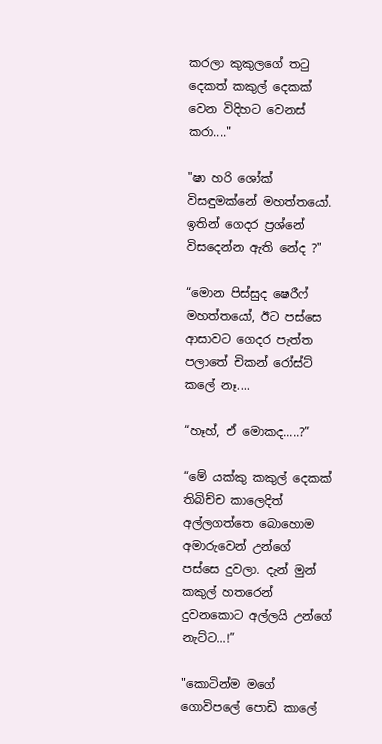කරලා කුකුලගේ තටු දෙකත් කකුල් දෙකක් වෙන විදිහට වෙනස් කරා...."

"ෂා හරි ශෝක් විසඳුමක්නේ මහත්තයෝ. ඉතින් ගෙදර ප්‍රශ්නේ විසදෙන්න ඇති නේද ?"

“මොන පිස්සුද ෂෙරීෆ් මහත්තයෝ, ඊට පස්සෙ ආසාවට ගෙදර පැත්ත පලාතේ චිකන් රෝස්ට් කලේ නෑ....

“හෑහ්, ඒ මොකද.....?”

“මේ යක්කු කකුල් දෙකක් තිබිච්ච කාලෙදිත් අල්ලගත්තෙ බොහොම අමාරුවෙන් උන්ගේ පස්සෙ දුවලා. දැන් මුන් කකුල් හතරෙන් දුවනකොට අල්ලයි උන්ගේ නැට්ට...!”

"කොටින්ම මගේ ගොවිපලේ පොඩි කාලේ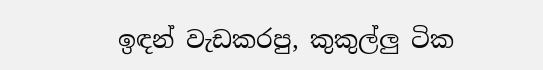ඉඳන් වැඩකරපු, කුකුල්ලු ටික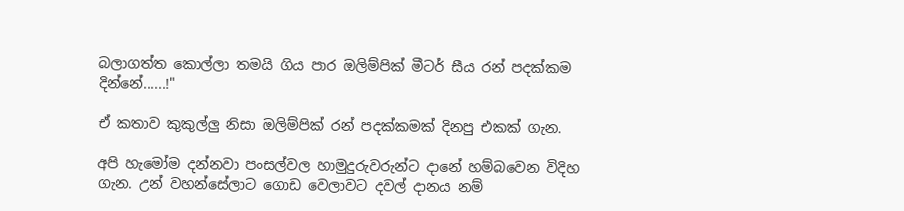බලාගත්ත කොල්ලා තමයි ගිය පාර ඔලිම්පික් මීටර් සීය රන් පදක්කම දින්නේ......!"

ඒ කතාව කුකුල්ලු නිසා ඔලිම්පික් රන් පදක්කමක් දිනපු එකක් ගැන.

අපි හැමෝම දන්නවා පංසල්වල හාමුදුරුවරුන්ට දානේ හම්බවෙන විදිහ ගැන. උන් වහන්සේලාට ගොඩ වෙලාවට දවල් දානය නම්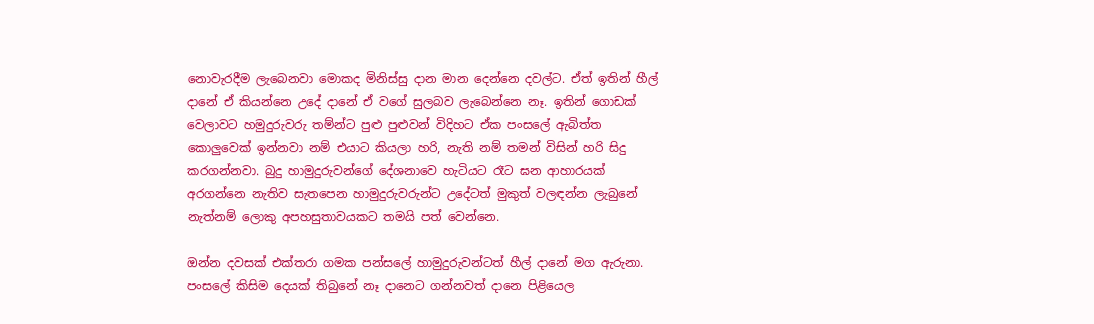නොවැරදීම ලැබෙනවා මොකද මිනිස්සු දාන මාන දෙන්නෙ දවල්ට. ඒත් ඉතින් හීල් දානේ ඒ කියන්නෙ උදේ දානේ ඒ වගේ සුලබව ලැබෙන්නෙ නෑ. ඉතින් ගොඩක් වෙලාවට හමුදුරුවරු තම්න්ට පුළු පුළුවන් විදිහට ඒක පංසලේ ඇබිත්ත කොලුවෙක් ඉන්නවා නම් එයාට කියලා හරි, නැති නම් තමන් විසින් හරි සිදු කරගන්නවා. බුදු හාමුදුරුවන්ගේ දේශනාවෙ හැටියට රෑට ඝන ආහාරයක් අරගන්නෙ නැතිව සැතපෙන හාමුදුරුවරුන්ට උදේටත් මුකුත් වලඳන්න ලැබුනේ නැත්නම් ලොකු අපහසුතාවයකට තමයි පත් වෙන්නෙ.

ඔන්න දවසක් එක්තරා ගමක පන්සලේ හාමුදුරුවන්ටත් හීල් දානේ මග ඇරුනා. පංසලේ කිසිම දෙයක් තිබුනේ නෑ දානෙට ගන්නවත් දානෙ පිළියෙල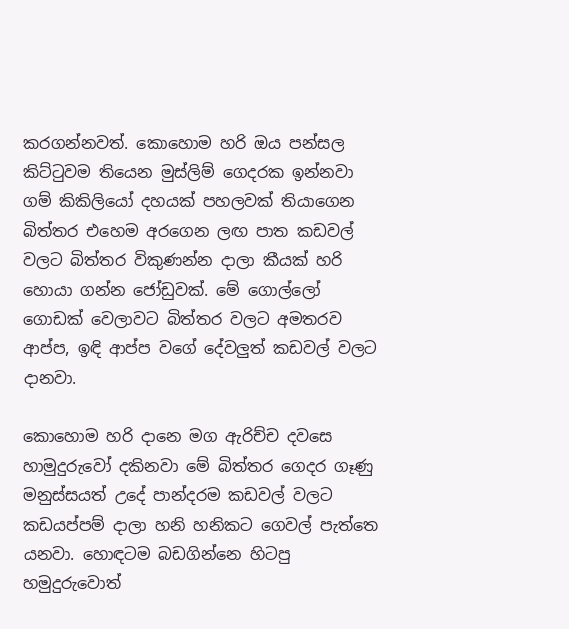කරගන්නවත්. කොහොම හරි ඔය පන්සල කිට්ටුවම තියෙන මුස්ලිම් ගෙදරක ඉන්නවා ගම් කිකිලියෝ දහයක් පහලවක් තියාගෙන බිත්තර එහෙම අරගෙන ලඟ පාත කඩවල් වලට බිත්තර විකුණන්න දාලා කීයක් හරි හොයා ගන්න ජෝඩුවක්. මේ ගොල්ලෝ ගොඩක් වෙලාවට බිත්තර වලට අමතරව ආප්ප, ඉඳි ආප්ප වගේ දේවලුත් කඩවල් වලට දානවා.

කොහොම හරි දානෙ මග ඇරිච්ච දවසෙ හාමුදුරුවෝ දකිනවා මේ බිත්තර ගෙදර ගෑණු මනුස්සයත් උදේ පාන්දරම කඩවල් වලට කඩයප්පම් දාලා හනි හනිකට ගෙවල් පැත්තෙ යනවා. හොඳටම බඩගින්නෙ හිටපු හමුදුරුවොත්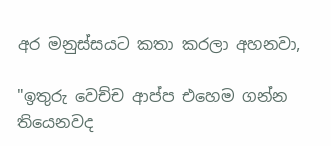අර මනුස්සයට කතා කරලා අහනවා,

"ඉතුරු වෙච්ච ආප්ප එහෙම ගන්න තියෙනවද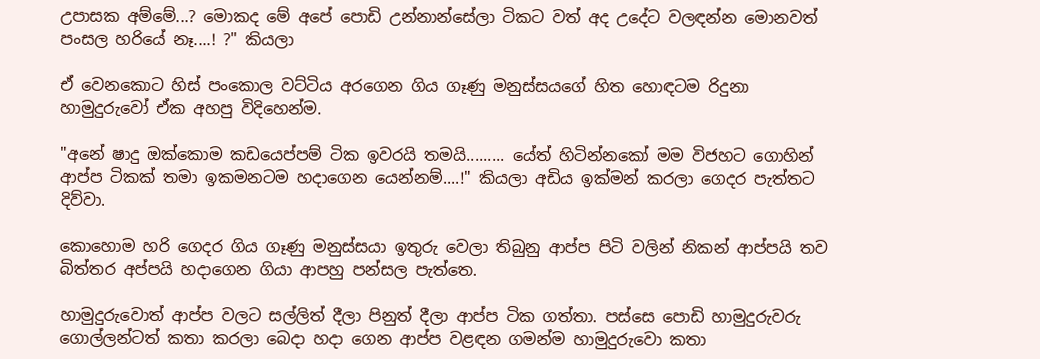උපාසක අම්මේ...? මොකද මේ අපේ පොඩි උන්නාන්සේලා ටිකට වත් අද උදේට වලඳන්න මොනවත් පංසල හරියේ නෑ....! ?" කියලා

ඒ වෙනකොට හිස් පංකොල වට්ටිය අරගෙන ගිය ගෑණු මනුස්සයගේ හිත හොඳටම රිදුනා හාමුදුරුවෝ ඒක අහපු විදිහෙන්ම.

"අනේ ෂාදු ඔක්කොම කඩයෙප්පම් ටික ඉවරයි තමයි......... යේත් හිටින්නකෝ මම විජහට ගොහින් ආප්ප ටිකක් තමා ඉකමනටම හදාගෙන යෙන්නම්....!" කියලා අඩිය ඉක්මන් කරලා ගෙදර පැත්තට දිව්වා.

කොහොම හරි ගෙදර ගිය ගෑණු මනුස්සයා ඉතුරු වෙලා තිබුනු ආප්ප පිටි වලින් නිකන් ආප්පයි තව බිත්තර අප්පයි හදාගෙන ගියා ආපහු පන්සල පැත්තෙ.

හාමුදුරුවොත් ආප්ප වලට සල්ලිත් දීලා පිනුත් දීලා ආප්ප ටික ගත්තා. පස්සෙ පොඩි හාමුදුරුවරු ගොල්ලන්ටත් කතා කරලා බෙදා හදා ගෙන ආප්ප වළඳන ගමන්ම හාමුදුරුවො කතා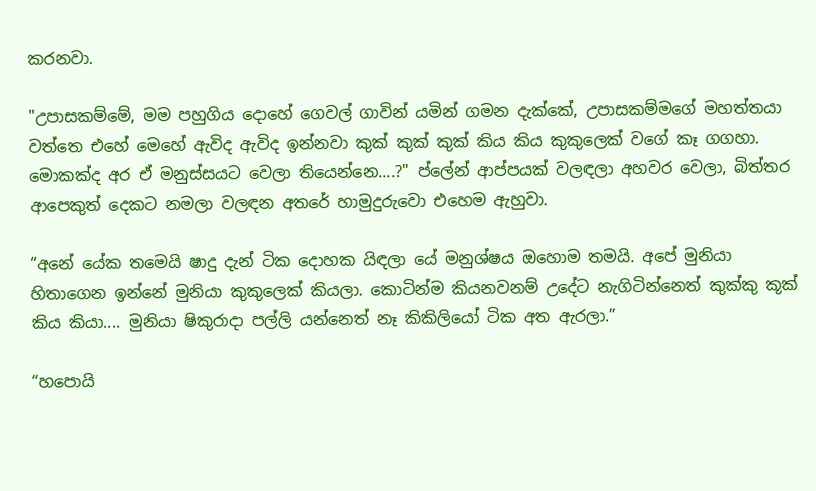කරනවා.

"උපාසකම්මේ, මම පහුගිය දොහේ ගෙවල් ගාවින් යමින් ගමන දැක්කේ, උපාසකම්මගේ මහත්තයා වත්තෙ එහේ මෙහේ ඇවිද ඇවිද ඉන්නවා කුක් කුක් කුක් කිය කිය කුකුලෙක් වගේ කෑ ගගහා. මොකක්ද අර ඒ මනුස්සයට වෙලා තියෙන්නෙ....?" ප්ලේන් ආප්පයක් වලඳලා අහවර වෙලා, බිත්තර ආපෙකුත් දෙකට නමලා වලඳන අතරේ හාමුදුරුවො එහෙම ඇහුවා.

“අනේ යේක තමෙයි ෂාදු දැන් ටික දොහක යිඳලා යේ මනුශ්ෂය ඔහොම තමයි. අපේ මුනියා හිතාගෙන ඉන්නේ මුනියා කුකුලෙක් කියලා. කොටින්ම කියනවනම් උදේට නැගිටින්නෙත් කුක්කු කූක් කිය කියා.... මුනියා ෂිකුරාදා පල්ලි යන්නෙත් නෑ කිකිලියෝ ටික අත ඇරලා.”

“හපොයි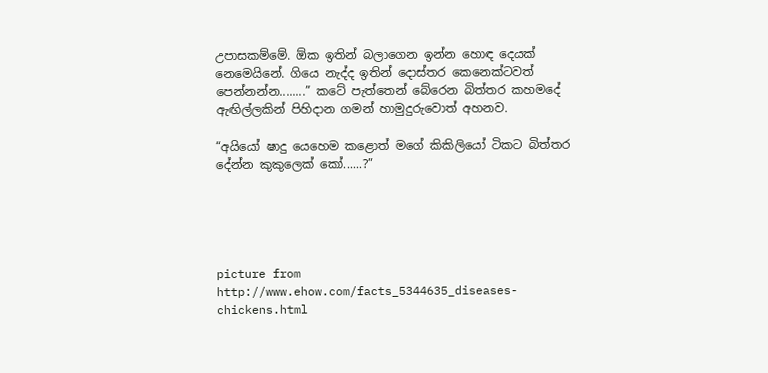උපාසකම්මේ. ඕක ඉතින් බලාගෙන ඉන්න හොඳ දෙයක් නෙමෙයිනේ. ගියෙ නැද්ද ඉතින් දොස්තර කෙනෙක්ටවත් පෙන්නන්න........” කටේ පැත්තෙන් බේරෙන බිත්තර කහමදේ ඇඟිල්ලකින් පිහිදාන ගමන් හාමුදුරුවොත් අහනව.

“අයියෝ ෂාදු යෙහෙම කළොත් මගේ කිකිලියෝ ටිකට බිත්තර දේන්න කුකුලෙක් කෝ......?”





picture from http://www.ehow.com/facts_5344635_diseases-chickens.html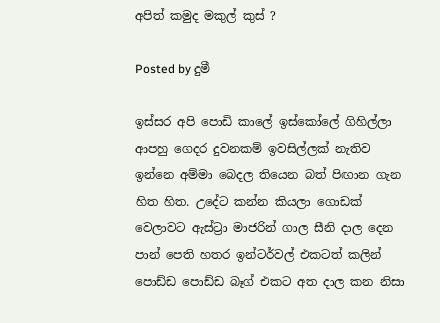අපිත් කමුද මකුල් කුස් ?

Posted by දුමී

ඉස්සර අපි පොඩි කාලේ ඉස්කෝලේ ගිහිල්ලා ආපහු ගෙදර දුවනකම් ඉවසිල්ලක් නැතිව ඉන්නෙ අම්මා බෙදල තියෙන බත් පිඟාන ගැන හිත හිත. උදේට කන්න කියලා ගොඩක් වෙලාවට ඇස්ට්‍රා මාජරින් ගාල සීනි දාල දෙන පාන් පෙති හතර ඉන්ටර්වල් එකටත් කලින් පොඩ්ඩ පොඩ්ඩ බෑග් එකට අත දාල කන නිසා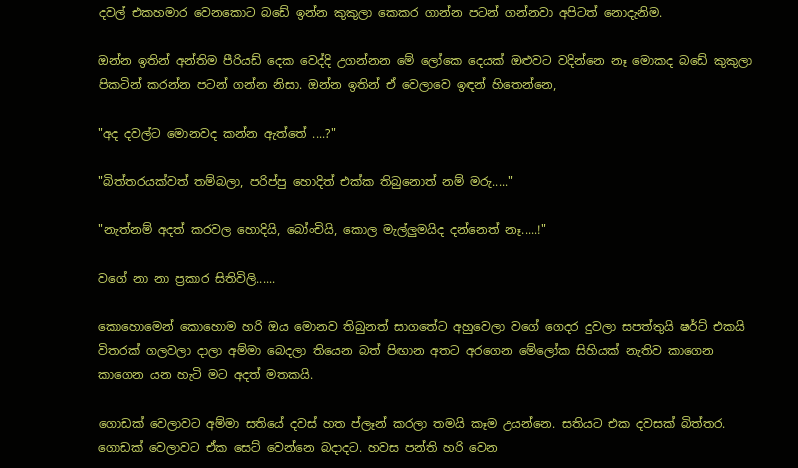දවල් එකහමාර වෙනකොට බඩේ ඉන්න කුකුලා කෙකර ගාන්න පටන් ගන්නවා අපිටත් නොදැනිම.

ඔන්න ඉතින් අන්තිම පීරියඩ් දෙක වෙද්දි උගන්නන මේ ලෝකෙ දෙයක් ඔළුවට වදින්නෙ නෑ මොකද බඩේ කුකුලා පිකටින් කරන්න පටන් ගන්න නිසා. ඔන්න ඉතින් ඒ වෙලාවෙ ඉඳන් හිතෙන්නෙ,

"අද දවල්ට මොනවද කන්න ඇත්තේ ....?"

"බිත්තරයක්වත් තම්බලා, පරිප්පු හොදිත් එක්ක තිබුනොත් නම් මරු....."

"නැත්නම් අදත් කරවල හොදියි, බෝංචියි, කොල මැල්ලුමයිද දන්නෙත් නෑ.....!"

වගේ නා නා ප්‍රකාර සිතිවිලි......

කොහොමෙන් කොහොම හරි ඔය මොනව තිබුනත් සාගතේට අහුවෙලා වගේ ගෙදර දුවලා සපත්තුයි ෂර්ට් එකයි විතරක් ගලවලා දාලා අම්මා බෙදලා තියෙන බත් පිඟාන අතට අරගෙන මේලෝක සිහියක් නැතිව කාගෙන කාගෙන යන හැටි මට අදත් මතකයි.

ගොඩක් වෙලාවට අම්මා සතියේ දවස් හත ප්ලෑන් කරලා තමයි කෑම උයන්නෙ. සතියට එක දවසක් බිත්තර. ගොඩක් වෙලාවට ඒක සෙට් වෙන්නෙ බදාදට. හවස පන්ති හරි වෙන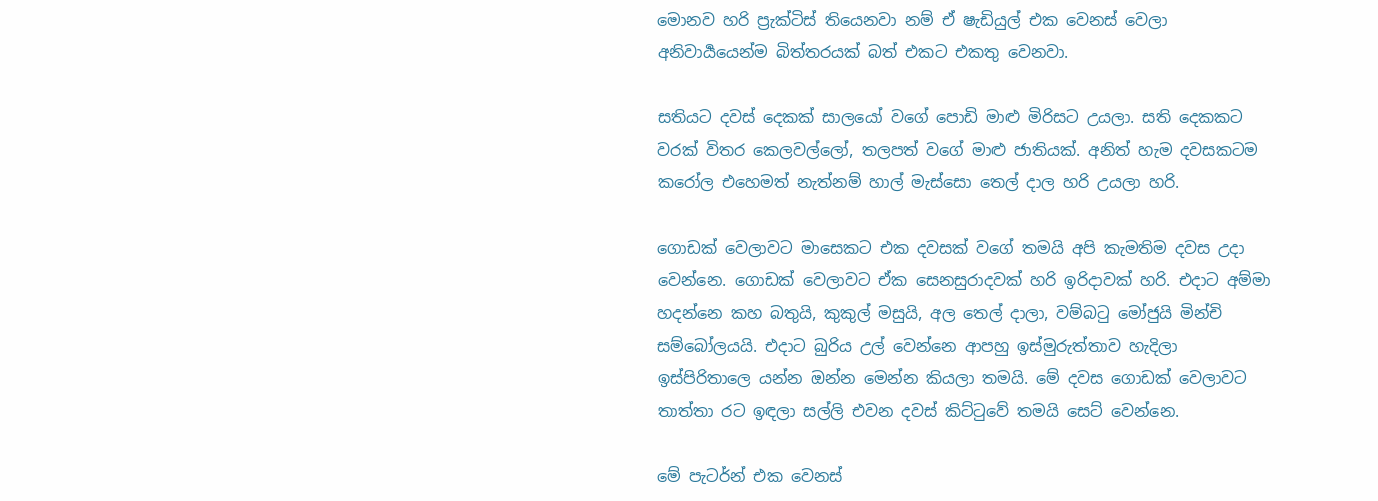මොනව හරි ප්‍රැක්ටිස් තියෙනවා නම් ඒ ෂැඩියුල් එක වෙනස් වෙලා අනිවාර්‍යයෙන්ම බිත්තරයක් බත් එකට එකතු වෙනවා.

සතියට දවස් දෙකක් සාලයෝ වගේ පොඩි මාළු මිරිසට උයලා. සති දෙකකට වරක් විතර කෙලවල්ලෝ, තලපත් වගේ මාළු ජාතියක්. අනිත් හැම දවසකටම කරෝල එහෙමත් නැත්නම් හාල් මැස්සො තෙල් දාල හරි උයලා හරි.

ගොඩක් වෙලාවට මාසෙකට එක දවසක් වගේ තමයි අපි කැමතිම දවස උදා වෙන්නෙ. ගොඩක් වෙලාවට ඒක සෙනසුරාදවක් හරි ඉරිදාවක් හරි. එදාට අම්මා හදන්නෙ කහ බතුයි, කුකුල් මසුයි, අල තෙල් දාලා, වම්බටු මෝජුයි මින්චි සම්බෝලයයි. එදාට බුරිය උල් වෙන්නෙ ආපහු ඉස්මුරුත්තාව හැදිලා ඉස්පිරිතාලෙ යන්න ඔන්න මෙන්න කියලා තමයි. මේ දවස ගොඩක් වෙලාවට තාත්තා රට ඉඳලා සල්ලි එවන දවස් කිට්ටුවේ තමයි සෙට් වෙන්නෙ.

මේ පැටර්න් එක වෙනස්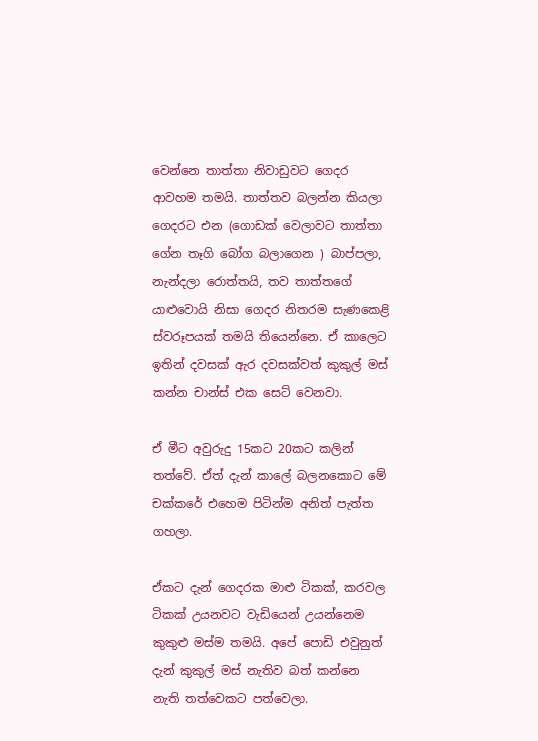වෙන්නෙ තාත්තා නිවාඩුවට ගෙදර ආවහම තමයි. තාත්තව බලන්න කියලා ගෙදරට එන (ගොඩක් වෙලාවට තාත්තා ගේන තෑගි බෝග බලාගෙන ) බාප්පලා, නැන්දලා රොත්තයි, තව තාත්තගේ යාළුවොයි නිසා ගෙදර නිතරම සැණකෙළි ස්වරූපයක් තමයි තියෙන්නෙ. ඒ කාලෙට ඉතින් දවසක් ඇර දවසක්වත් කුකුල් මස් කන්න චාන්ස් එක සෙට් වෙනවා.

ඒ මීට අවුරුදු 15කට 20කට කලින් තත්වේ. ඒත් දැන් කාලේ බලනකොට මේ චක්කරේ එහෙම පිටින්ම අනිත් පැත්ත ගහලා.

ඒකට දැන් ගෙදරක මාළු ටිකක්, කරවල ටිකක් උයනවට වැඩියෙන් උයන්නෙම කුකුළු මස්ම තමයි. අපේ පොඩි එවුනුත් දැන් කුකුල් මස් නැතිව බත් කන්නෙ නැති තත්වෙකට පත්වෙලා.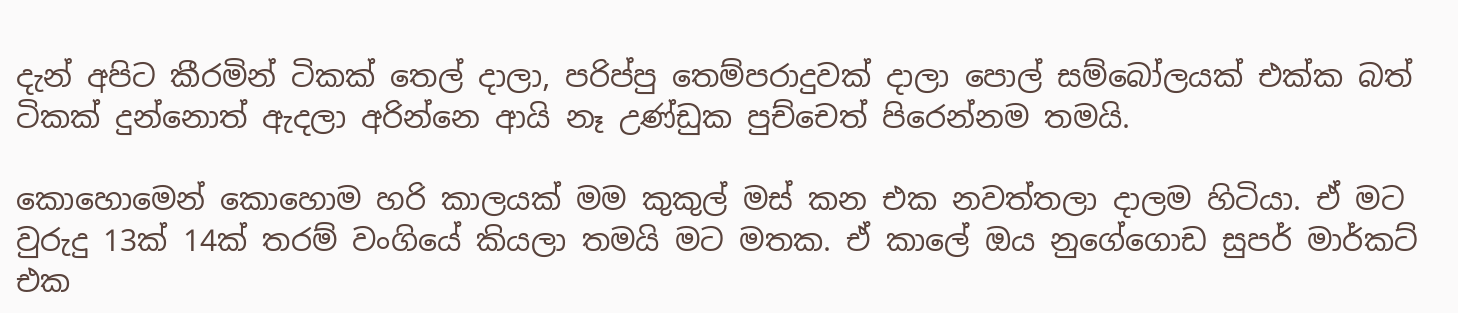දැන් අපිට කීරමින් ටිකක් තෙල් දාලා, පරිප්පු තෙම්පරාදුවක් දාලා පොල් සම්බෝලයක් එක්ක බත් ටිකක් දුන්නොත් ඇදලා අරින්නෙ ආයි නෑ උණ්ඩුක පුච්චෙත් පිරෙන්නම තමයි.

කොහොමෙන් කොහොම හරි කාලයක් මම කුකුල් මස් කන එක නවත්තලා දාලම හිටියා. ඒ මට වුරුදු 13ක් 14ක් තරම් වංගියේ කියලා තමයි මට මතක. ඒ කාලේ ඔය නුගේගොඩ සුපර් මාර්කට් එක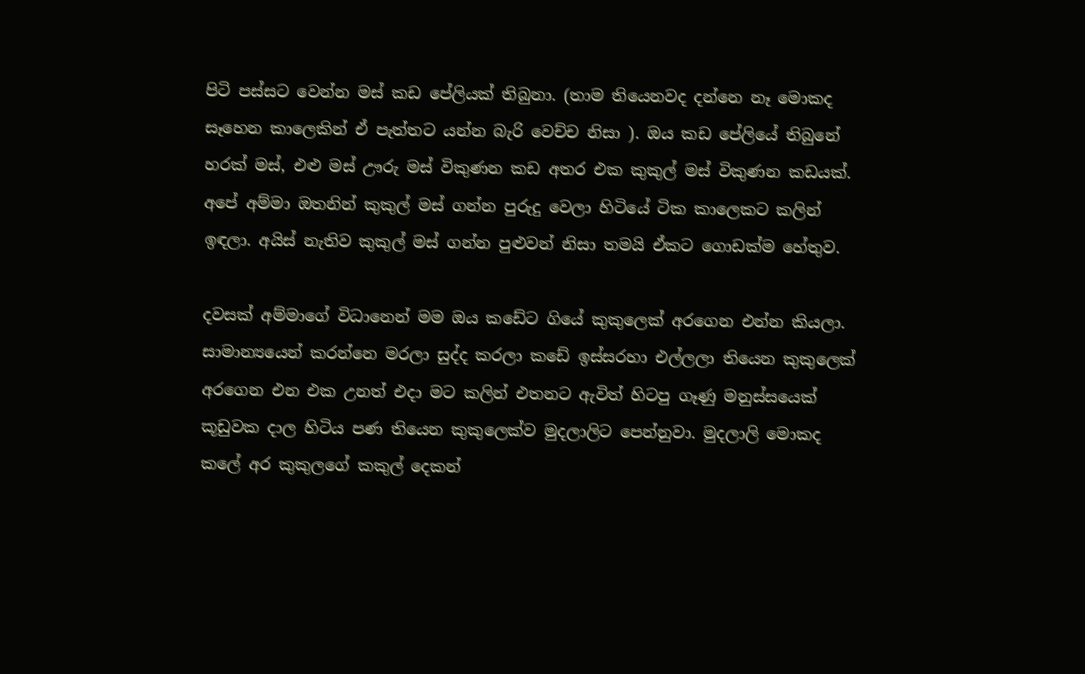පිටි පස්සට වෙන්න මස් කඩ පේලියක් තිබුනා. (තාම තියෙනවද දන්නෙ නෑ මොකද සෑහෙන කාලෙකින් ඒ පැත්තට යන්න බැරි වෙච්ච නිසා ). ඔය කඩ පේලියේ තිබුනේ හරක් මස්, එළු මස් ඌරු මස් විකුණන කඩ අතර එක කුකුල් මස් විකුණන කඩයක්. අපේ අම්මා ඔතනින් කුකුල් මස් ගන්න පුරුදු වෙලා හිටියේ ටික කාලෙකට කලින් ඉඳලා. අයිස් නැතිව කුකුල් මස් ගන්න පුළුවන් නිසා තමයි ඒකට ගොඩක්ම හේතුව.

දවසක් අම්මාගේ විධානෙන් මම ඔය කඩේට ගියේ කුකුලෙක් අරගෙන එන්න කියලා. සාමාන්‍යයෙන් කරන්නෙ මරලා සුද්ද කරලා කඩේ ඉස්සරහා එල්ලලා තියෙන කුකුලෙක් අරගෙන එන එක උනත් එදා මට කලින් එතනට ඇවිත් හිටපු ගෑණු මනුස්සයෙක් කූඩුවක දාල හිටිය පණ තියෙන කුකුලෙක්ව මුදලාලිට පෙන්නුවා. මුදලාලි මොකද කලේ අර කුකුලගේ කකුල් දෙකන්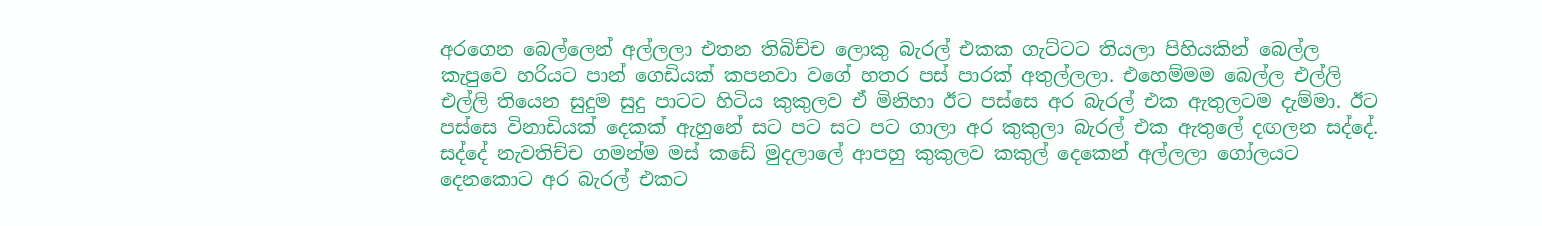අරගෙන බෙල්ලෙන් අල්ලලා එතන තිබිච්ච ලොකු බැරල් එකක ගැට්ටට තියලා පිහියකින් බෙල්ල කැපුවෙ හරියට පාන් ගෙඩියක් කපනවා වගේ හතර පස් පාරක් අතුල්ලලා. එහෙම්මම බෙල්ල එල්ලි එල්ලි තියෙන සුදුම සුදු පාටට හිටිය කුකුලව ඒ මිනිහා ඊට පස්සෙ අර බැරල් එක ඇතුලටම දැම්මා. ඊට පස්සෙ විනාඩියක් දෙකක් ඇහුනේ සට පට සට පට ගාලා අර කුකුලා බැරල් එක ඇතුලේ දඟලන සද්දේ. සද්දේ නැවතිච්ච ගමන්ම මස් කඩේ මුදලාලේ ආපහු කුකුලව කකුල් දෙකෙන් අල්ලලා ගෝලයට දෙනකොට අර බැරල් එකට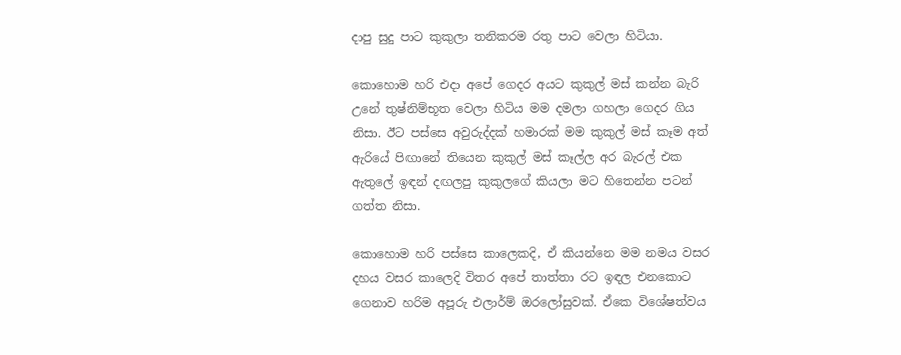දාපු සුදු පාට කුකුලා තනිකරම රතු පාට වෙලා හිටියා.

කොහොම හරි එදා අපේ ගෙදර අයට කුකුල් මස් කන්න බැරි උනේ තුෂ්නිම්භූත වෙලා හිටිය මම දමලා ගහලා ගෙදර ගිය නිසා. ඊට පස්සෙ අවුරුද්දක් හමාරක් මම කුකුල් මස් කෑම අත් ඇරියේ පිඟානේ තියෙන කුකුල් මස් කෑල්ල අර බැරල් එක ඇතුලේ ඉඳන් දඟලපු කුකුලගේ කියලා මට හිතෙන්න පටන් ගත්ත නිසා.

කොහොම හරි පස්සෙ කාලෙකදි, ඒ කියන්නෙ මම නමය වසර දහය වසර කාලෙදි විතර අපේ තාත්තා රට ඉඳල එනකොට ගෙනාව හරිම අපූරු එලාර්ම් ඔරලෝසුවක්. ඒකෙ විශේෂත්වය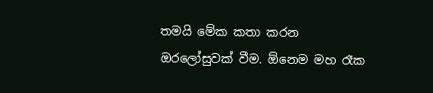තමයි මේක කතා කරන ඔරලෝසුවක් වීම. ඕනෙම මහ රෑක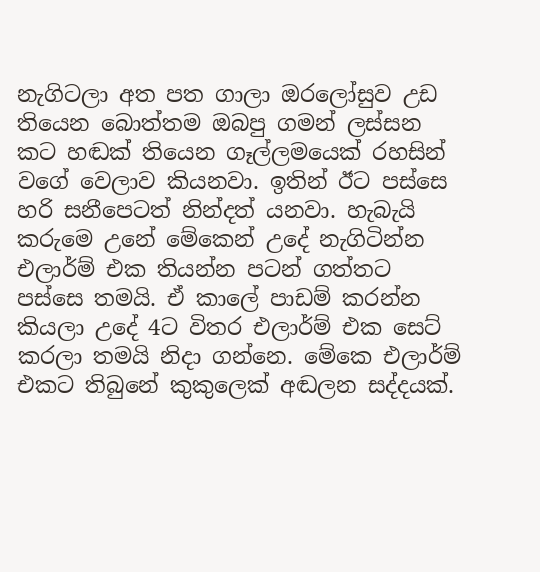නැගිටලා අත පත ගාලා ඔරලෝසුව උඩ තියෙන බොත්තම ඔබපු ගමන් ලස්සන කට හඬක් තියෙන ගෑල්ලමයෙක් රහසින් වගේ වෙලාව කියනවා. ඉතින් ඊට පස්සෙ හරි සනීපෙටත් නින්දත් යනවා. හැබැයි කරුමෙ උනේ මේකෙන් උදේ නැගිටින්න එලාර්ම් එක තියන්න පටන් ගත්තට පස්සෙ තමයි. ඒ කාලේ පාඩම් කරන්න කියලා උදේ 4ට විතර එලාර්ම් එක සෙට් කරලා තමයි නිදා ගන්නෙ. මේකෙ එලාර්ම් එකට තිබුනේ කුකුලෙක් අඬලන සද්දයක්.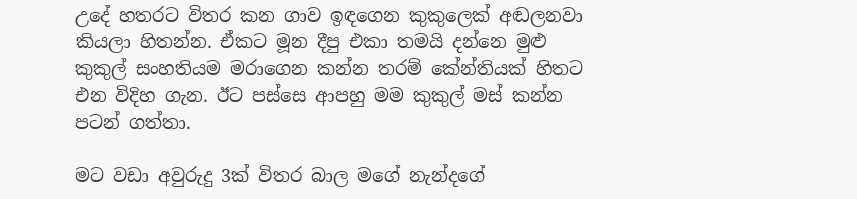උදේ හතරට විතර කන ගාව ඉඳගෙන කුකුලෙක් අඬලනවා කියලා හිතන්න. ඒකට මූන දීපු එකා තමයි දන්නෙ මුළු කුකුල් සංහතියම මරාගෙන කන්න තරම් කේන්තියක් හිතට එන විදිහ ගැන. ඊට පස්සෙ ආපහු මම කුකුල් මස් කන්න පටන් ගත්තා.

මට වඩා අවුරුදු 3ක් විතර බාල මගේ නැන්දගේ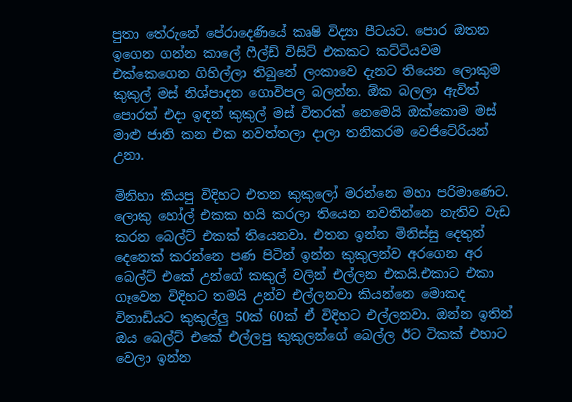පුතා තේරුනේ පේරාදෙණියේ කෘෂි විද්‍යා පීටයට. පොර ඔතන ඉගෙන ගන්න කාලේ ෆීල්ඩ් විසිට් එකකට කට්ටියවම එක්කෙගෙන ගිහිල්ලා තිබුනේ ලංකාවෙ දැනට තියෙන ලොකුම කුකුල් මස් නිශ්පාදන ගොවිපල බලන්න. ඕක බලලා ඇවිත් පොරත් එදා ඉඳන් කුකුල් මස් විතරක් නෙමෙයි ඔක්කොම මස් මාළු ජාති කන එක නවත්තලා දාලා තනිකරම වෙජිටේරියන් උනා.

මිනිහා කියපු විදිහට එතන කුකුලෝ මරන්නෙ මහා පරිමාණෙට. ලොකු හෝල් එකක හයි කරලා තියෙන නවතින්නෙ නැතිව වැඩ කරන බෙල්ට් එකක් තියෙනවා. එතන ඉන්න මිනිස්සු දෙතුන් දෙනෙක් කරන්නෙ පණ පිටින් ඉන්න කුකුලන්ව අරගෙන අර බෙල්ට් එකේ උන්ගේ කකුල් වලින් එල්ලන එකයි.එකාට එකා ගෑවෙන විදිහට තමයි උන්ව එල්ලනවා කියන්නෙ මොකද විනාඩියට කුකුල්ලු 50ක් 60ක් ඒ විදිහට එල්ලනවා. ඔන්න ඉතින් ඔය බෙල්ට් එකේ එල්ලපු කුකුලන්ගේ බෙල්ල ඊට ටිකක් එහාට වෙලා ඉන්න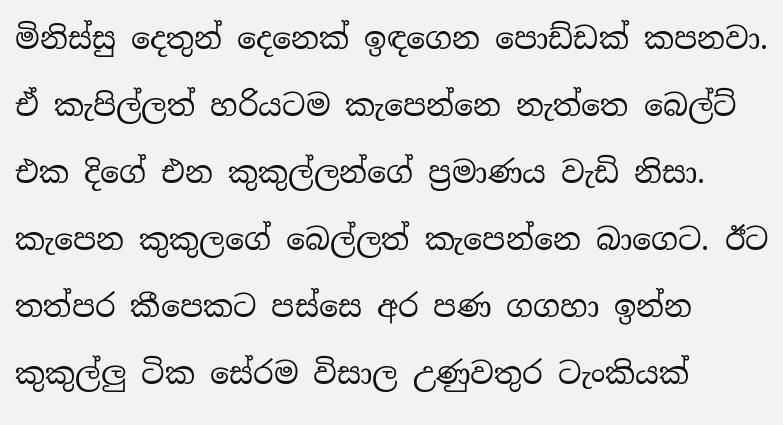මිනිස්සු දෙතුන් දෙනෙක් ඉඳගෙන පොඩ්ඩක් කපනවා. ඒ කැපිල්ලත් හරියටම කැපෙන්නෙ නැත්තෙ බෙල්ට් එක දිගේ එන කුකුල්ලන්ගේ ප්‍රමාණය වැඩි නිසා. කැපෙන කුකුලගේ බෙල්ලත් කැපෙන්නෙ බාගෙට. ඊට තත්පර කීපෙකට පස්සෙ අර පණ ගගහා ඉන්න කුකුල්ලු ටික සේරම විසාල උණුවතුර ටැංකියක්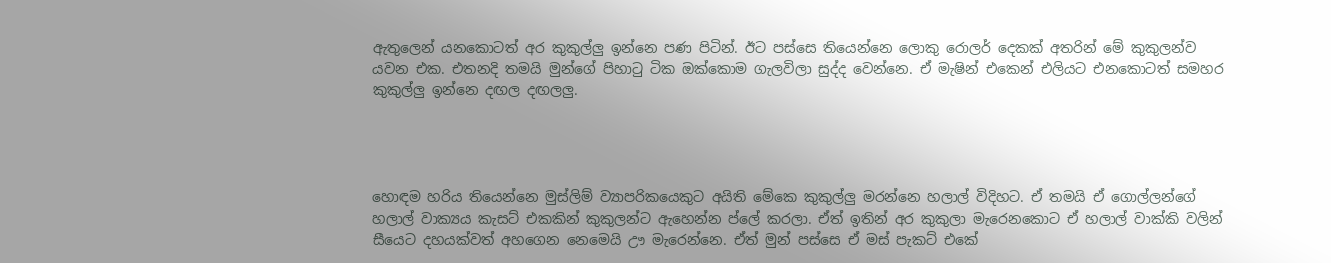ඇතුලෙන් යනකොටත් අර කුකුල්ලු ඉන්නෙ පණ පිටින්. ඊට පස්සෙ තියෙන්නෙ ලොකු රොලර් දෙකක් අතරින් මේ කුකුලන්ව යවන එක. එතනදි තමයි මුන්ගේ පිහාටු ටික ඔක්කොම ගැලවිලා සුද්ද වෙන්නෙ. ඒ මැෂින් එකෙන් එලියට එනකොටත් සමහර කුකුල්ලු ඉන්නෙ දඟල දඟලලු.




හොඳම හරිය තියෙන්නෙ මුස්ලිම් ව්‍යාපරිකයෙකුට අයිති මේකෙ කුකුල්ලු මරන්නෙ හලාල් විදිහට. ඒ තමයි ඒ ගොල්ලන්ගේ හලාල් වාක්‍යය කැසට් එකකින් කුකුලන්ට ඇහෙන්න ප්ලේ කරලා. ඒත් ඉතින් අර කුකුලා මැරෙනකොට ඒ හලාල් වාක්කි වලින් සීයෙට දහයක්වත් අහගෙන නෙමෙයි ඌ මැරෙන්නෙ. ඒත් මුන් පස්සෙ ඒ මස් පැකට් එකේ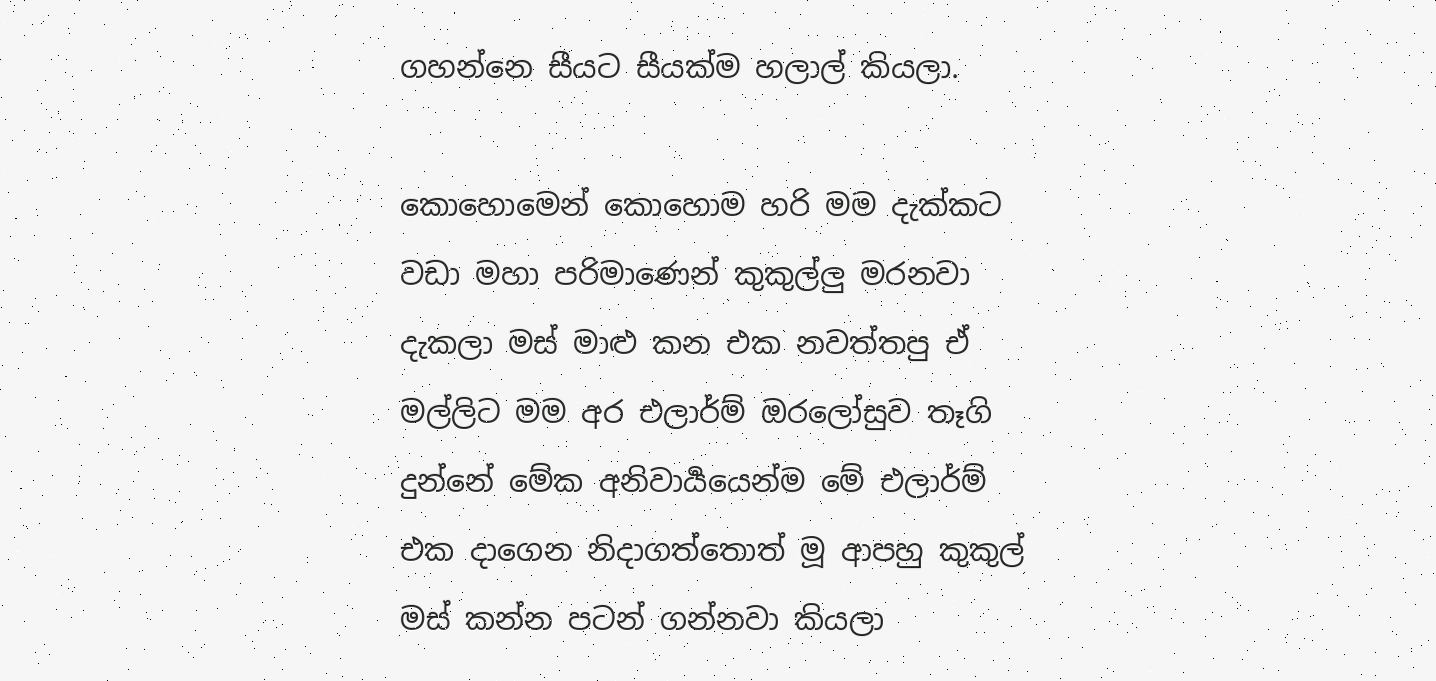ගහන්නෙ සීයට සීයක්ම හලාල් කියලා.

කොහොමෙන් කොහොම හරි මම දැක්කට වඩා මහා පරිමාණෙන් කුකුල්ලු මරනවා දැකලා මස් මාළු කන එක නවත්තපු ඒ මල්ලිට මම අර එලාර්ම් ඔරලෝසුව තෑගි දුන්නේ මේක අනිවාර්‍යයෙන්ම මේ එලාර්ම් එක දාගෙන නිදාගත්තොත් මූ ආපහු කුකුල් මස් කන්න පටන් ගන්නවා කියලා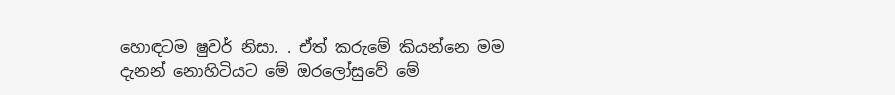හොඳටම ෂුවර් නිසා. . ඒත් කරුමේ කියන්නෙ මම දැනන් නොහිටියට මේ ඔරලෝසුවේ මේ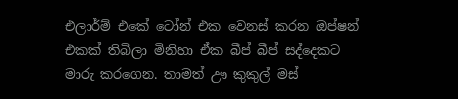එලාර්ම් එකේ ටෝන් එක වෙනස් කරන ඔප්ෂන් එකක් තිබිලා මිනිහා ඒක බීප් බීප් සද්දෙකට මාරු කරගෙන. තාමත් ඌ කුකුල් මස්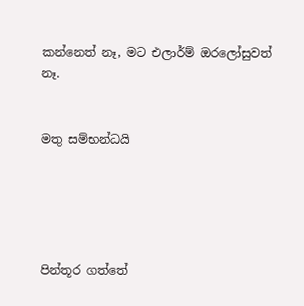කන්නෙත් නෑ, මට එලාර්ම් ඔරලෝසුවත් නෑ.


මතු සම්භන්ධයි





පින්තූර ගත්තේ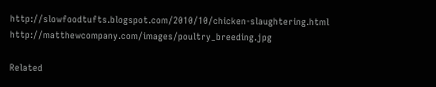http://slowfoodtufts.blogspot.com/2010/10/chicken-slaughtering.html http://matthewcompany.com/images/poultry_breeding.jpg

Related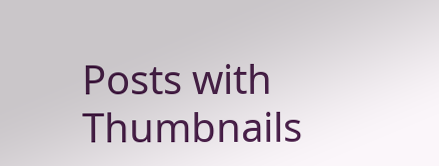Posts with Thumbnails